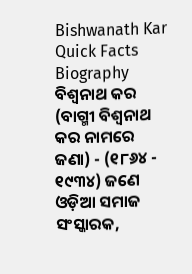Bishwanath Kar
Quick Facts
Biography
ବିଶ୍ଵନାଥ କର (ବାଗ୍ମୀ ବିଶ୍ୱନାଥ କର ନାମରେ ଜଣା) - (୧୮୬୪ - ୧୯୩୪) ଜଣେ ଓଡ଼ିଆ ସମାଜ ସଂସ୍କାରକ,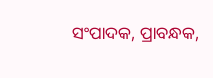ସଂପାଦକ, ପ୍ରାବନ୍ଧକ,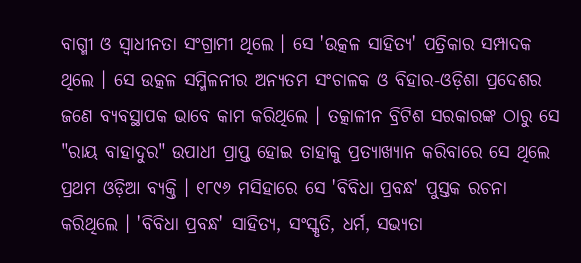ବାଗ୍ମୀ ଓ ସ୍ୱାଧୀନତା ସଂଗ୍ରାମୀ ଥିଲେ । ସେ 'ଉତ୍କଳ ସାହିତ୍ୟ' ପତ୍ରିକାର ସମ୍ପାଦକ ଥିଲେ । ସେ ଉତ୍କଳ ସମ୍ମିଳନୀର ଅନ୍ୟତମ ସଂଚାଳକ ଓ ବିହାର-ଓଡ଼ିଶା ପ୍ରଦେଶର ଜଣେ ବ୍ୟବସ୍ଥାପକ ଭାବେ କାମ କରିଥିଲେ । ତତ୍କାଳୀନ ବ୍ରିଟିଶ ସରକାରଙ୍କ ଠାରୁ ସେ "ରାୟ ବାହାଦୁର" ଉପାଧୀ ପ୍ରାପ୍ତ ହୋଇ ତାହାକୁ ପ୍ରତ୍ୟାଖ୍ୟାନ କରିବାରେ ସେ ଥିଲେ ପ୍ରଥମ ଓଡ଼ିଆ ବ୍ୟକ୍ତି । ୧୮୯୬ ମସିହାରେ ସେ 'ବିବିଧା ପ୍ରବନ୍ଧ' ପୁସ୍ତକ ରଚନା କରିଥିଲେ । 'ବିବିଧା ପ୍ରବନ୍ଧ' ସାହିତ୍ୟ, ସଂସ୍କୃତି, ଧର୍ମ, ସଭ୍ୟତା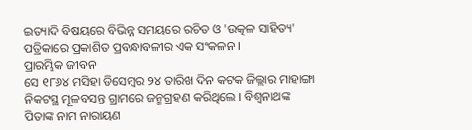ଇତ୍ୟାଦି ବିଷୟରେ ବିଭିନ୍ନ ସମୟରେ ରଚିତ ଓ 'ଉତ୍କଳ ସାହିତ୍ୟ' ପତ୍ରିକାରେ ପ୍ରକାଶିତ ପ୍ରବନ୍ଧାବଳୀର ଏକ ସଂକଳନ ।
ପ୍ରାରମ୍ଭିକ ଜୀବନ
ସେ ୧୮୬୪ ମସିହା ଡିସେମ୍ବର ୨୪ ତାରିଖ ଦିନ କଟକ ଜିଲ୍ଲାର ମାହାଙ୍ଗା ନିକଟସ୍ଥ ମୂଳବସନ୍ତ ଗ୍ରାମରେ ଜନ୍ମଗ୍ରହଣ କରିଥିଲେ । ବିଶ୍ଵନାଥଙ୍କ ପିତାଙ୍କ ନାମ ନାରାୟଣ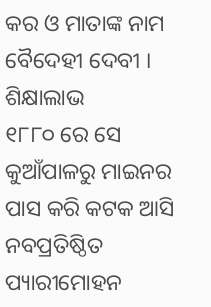କର ଓ ମାତାଙ୍କ ନାମ ବୈଦେହୀ ଦେବୀ ।
ଶିକ୍ଷାଲାଭ
୧୮୮୦ ରେ ସେ କୁଆଁପାଳରୁ ମାଇନର ପାସ କରି କଟକ ଆସି ନବପ୍ରତିଷ୍ଠିତ ପ୍ୟାରୀମୋହନ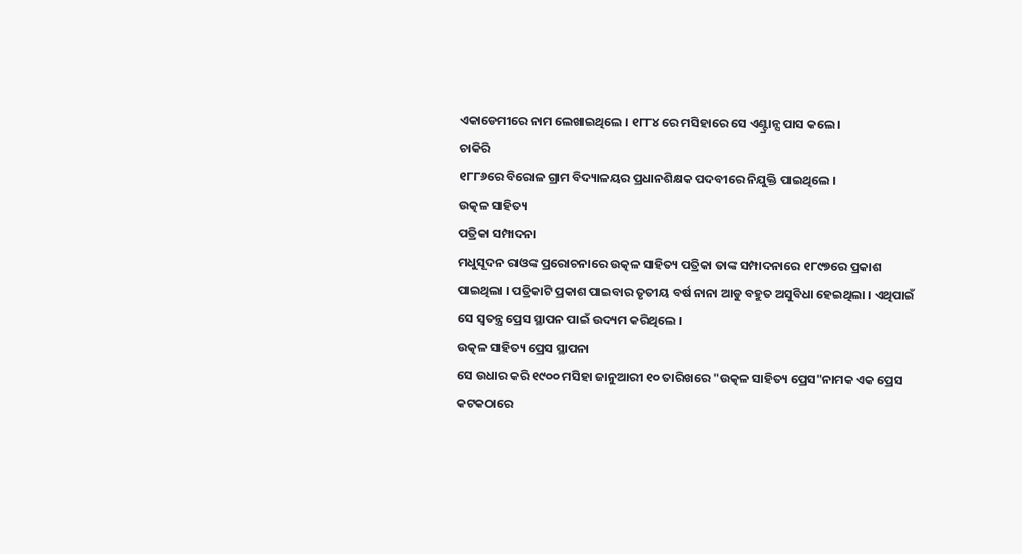ଏକାଡେମୀରେ ନାମ ଲେଖାଇଥିଲେ । ୧୮୮୪ ରେ ମସିହାରେ ସେ ଏଣ୍ଟ୍ରାନ୍ସ ପାସ କଲେ ।
ଚାକିରି
୧୮୮୬ରେ ବିରୋଳ ଗ୍ରାମ ବିଦ୍ୟାଳୟର ପ୍ରଧାନଶିକ୍ଷକ ପଦବୀରେ ନିଯୁକ୍ତି ପାଇଥିଲେ ।
ଉତ୍କଳ ସାହିତ୍ୟ
ପତ୍ରିକା ସମ୍ପାଦନା
ମଧୁସୂଦନ ରାଓଙ୍କ ପ୍ରରୋଚନାରେ ଉତ୍କଳ ସାହିତ୍ୟ ପତ୍ରିକା ତାଙ୍କ ସମ୍ପାଦନାରେ ୧୮୯୭ରେ ପ୍ରକାଶ ପାଇଥିଲା । ପତ୍ରିକାଟି ପ୍ରକାଶ ପାଇବାର ତୃତୀୟ ବର୍ଷ ନାନା ଆଡୁ ବହୁତ ଅସୁବିଧା ହେଇଥିଲା । ଏଥିପାଇଁ ସେ ସ୍ଵତନ୍ତ୍ର ପ୍ରେସ ସ୍ଥାପନ ପାଇଁ ଉଦ୍ୟମ କରିଥିଲେ ।
ଉତ୍କଳ ସାହିତ୍ୟ ପ୍ରେସ ସ୍ଥାପନା
ସେ ଉଧାର କରି ୧୯୦୦ ମସିହା ଜାନୁଆରୀ ୧୦ ତାରିଖରେ "ଉତ୍କଳ ସାହିତ୍ୟ ପ୍ରେସ"ନାମକ ଏକ ପ୍ରେସ କଟକଠାରେ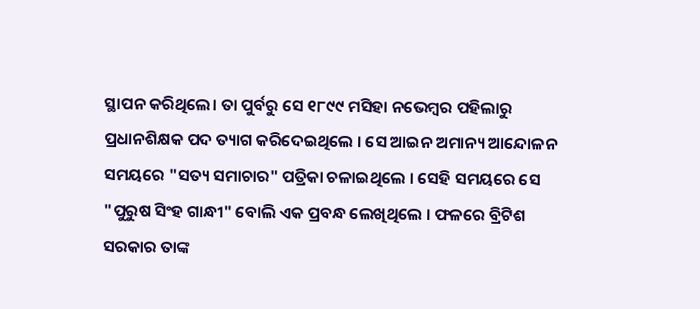ସ୍ଥାପନ କରିଥିଲେ। ତା ପୁର୍ବରୁ ସେ ୧୮୯୯ ମସିହା ନଭେମ୍ବର ପହିଲାରୁ ପ୍ରଧାନଶିକ୍ଷକ ପଦ ତ୍ୟାଗ କରିଦେଇଥିଲେ । ସେ ଆଇନ ଅମାନ୍ୟ ଆନ୍ଦୋଳନ ସମୟରେ "ସତ୍ୟ ସମାଚାର" ପତ୍ରିକା ଚଳାଇଥିଲେ । ସେହି ସମୟରେ ସେ "ପୁରୁଷ ସିଂହ ଗାନ୍ଧୀ" ବୋଲି ଏକ ପ୍ରବନ୍ଧ ଲେଖିଥିଲେ । ଫଳରେ ବ୍ରିଟିଶ ସରକାର ତାଙ୍କ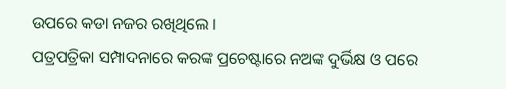ଉପରେ କଡା ନଜର ରଖିଥିଲେ ।
ପତ୍ରପତ୍ରିକା ସମ୍ପାଦନାରେ କରଙ୍କ ପ୍ରଚେଷ୍ଟାରେ ନଅଙ୍କ ଦୁର୍ଭିକ୍ଷ ଓ ପରେ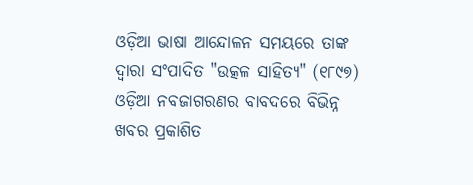ଓଡ଼ିଆ ଭାଷା ଆନ୍ଦୋଳନ ସମୟରେ ତାଙ୍କ ଦ୍ୱାରା ସଂପାଦିତ "ଉତ୍କଳ ସାହିତ୍ୟ" (୧୮୯୭) ଓଡ଼ିଆ ନବଜାଗରଣର ବାବଦରେ ବିଭିନ୍ନ ଖବର ପ୍ରକାଶିତ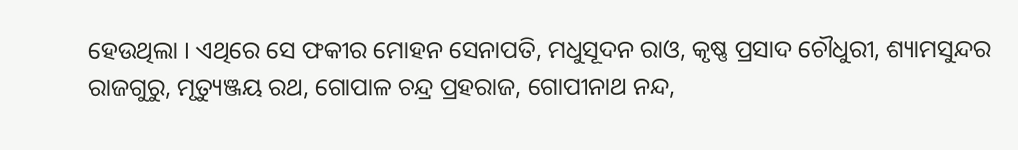ହେଉଥିଲା । ଏଥିରେ ସେ ଫକୀର ମୋହନ ସେନାପତି, ମଧୁସୂଦନ ରାଓ, କୃଷ୍ଣ ପ୍ରସାଦ ଚୌଧୁରୀ, ଶ୍ୟାମସୁନ୍ଦର ରାଜଗୁରୁ, ମୃତ୍ୟୁଞ୍ଜୟ ରଥ, ଗୋପାଳ ଚନ୍ଦ୍ର ପ୍ରହରାଜ, ଗୋପୀନାଥ ନନ୍ଦ,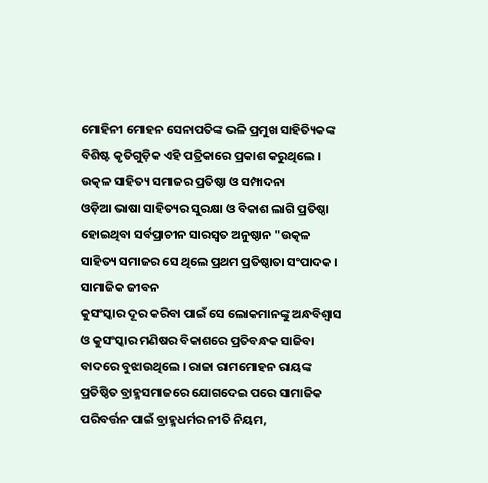ମୋହିନୀ ମୋହନ ସେନାପତିଙ୍କ ଭଳି ପ୍ରମୁଖ ସାହିତ୍ୟିକଙ୍କ ବିଶିଷ୍ଟ କୃତିଗୁଡ଼ିକ ଏହି ପତ୍ରିକାରେ ପ୍ରକାଶ କରୁଥିଲେ ।
ଉତ୍କଳ ସାହିତ୍ୟ ସମାଜର ପ୍ରତିଷ୍ଠା ଓ ସମ୍ପାଦନା
ଓଡ଼ିଆ ଭାଷା ସାହିତ୍ୟର ସୁରକ୍ଷା ଓ ବିକାଶ ଲାଗି ପ୍ରତିଷ୍ଠା ହୋଇଥିବା ସର୍ବପ୍ରାଚୀନ ସାରସ୍ୱତ ଅନୁଷ୍ଠାନ "ଉତ୍କଳ ସାହିତ୍ୟ ସମାଜର ସେ ଥିଲେ ପ୍ରଥମ ପ୍ରତିଷ୍ଠାତା ସଂପାଦକ ।
ସାମାଜିକ ଜୀବନ
କୁସଂସ୍କାର ଦୂର କରିବା ପାଇଁ ସେ ଲୋକମାନଙ୍କୁ ଅନ୍ଧବିଶ୍ୱାସ ଓ କୁସଂସ୍କାର ମଣିଷର ବିକାଶରେ ପ୍ରତିବନ୍ଧକ ସାଜିବା ବାଦରେ ବୁଝାଉଥିଲେ । ରାଜା ରାମମୋହନ ରାୟଙ୍କ ପ୍ରତିଷ୍ଠିତ ବ୍ରାହ୍ମସମାଜରେ ଯୋଗଦେଇ ପରେ ସାମାଜିକ ପରିବର୍ତ୍ତନ ପାଇଁ ବ୍ରାହ୍ମଧର୍ମର ନୀତି ନିୟମ,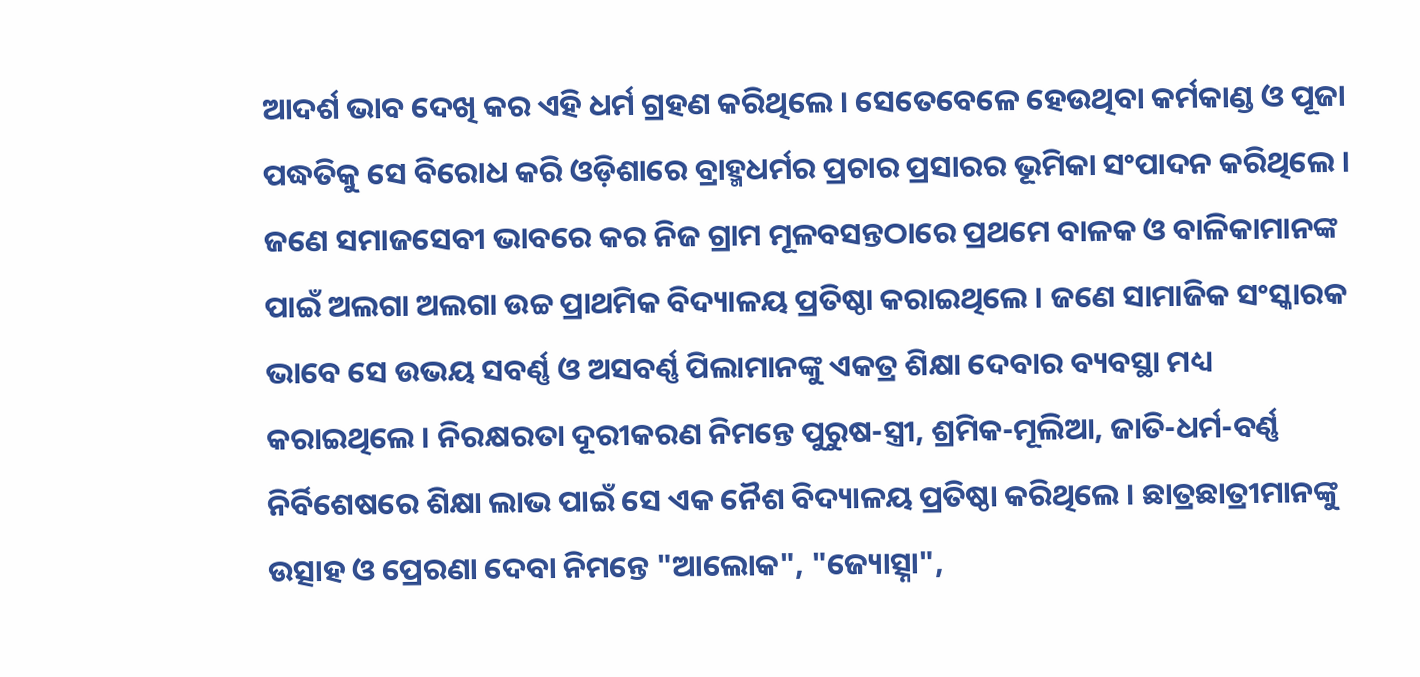ଆଦର୍ଶ ଭାବ ଦେଖି କର ଏହି ଧର୍ମ ଗ୍ରହଣ କରିଥିଲେ । ସେତେବେଳେ ହେଉଥିବା କର୍ମକାଣ୍ଡ ଓ ପୂଜା ପଦ୍ଧତିକୁ ସେ ବିରୋଧ କରି ଓଡ଼ିଶାରେ ବ୍ରାହ୍ମଧର୍ମର ପ୍ରଚାର ପ୍ରସାରର ଭୂମିକା ସଂପାଦନ କରିଥିଲେ । ଜଣେ ସମାଜସେବୀ ଭାବରେ କର ନିଜ ଗ୍ରାମ ମୂଳବସନ୍ତଠାରେ ପ୍ରଥମେ ବାଳକ ଓ ବାଳିକାମାନଙ୍କ ପାଇଁ ଅଲଗା ଅଲଗା ଉଚ୍ଚ ପ୍ରାଥମିକ ବିଦ୍ୟାଳୟ ପ୍ରତିଷ୍ଠା କରାଇଥିଲେ । ଜଣେ ସାମାଜିକ ସଂସ୍କାରକ ଭାବେ ସେ ଉଭୟ ସବର୍ଣ୍ଣ ଓ ଅସବର୍ଣ୍ଣ ପିଲାମାନଙ୍କୁ ଏକତ୍ର ଶିକ୍ଷା ଦେବାର ବ୍ୟବସ୍ଥା ମଧ୍ୟ କରାଇଥିଲେ । ନିରକ୍ଷରତା ଦୂରୀକରଣ ନିମନ୍ତେ ପୁରୁଷ-ସ୍ତ୍ରୀ, ଶ୍ରମିକ-ମୂଲିଆ, ଜାତି-ଧର୍ମ-ବର୍ଣ୍ଣ ନିର୍ବିଶେଷରେ ଶିକ୍ଷା ଲାଭ ପାଇଁ ସେ ଏକ ନୈଶ ବିଦ୍ୟାଳୟ ପ୍ରତିଷ୍ଠା କରିଥିଲେ । ଛାତ୍ରଛାତ୍ରୀମାନଙ୍କୁ ଉତ୍ସାହ ଓ ପ୍ରେରଣା ଦେବା ନିମନ୍ତେ "ଆଲୋକ", "ଜ୍ୟୋତ୍ସ୍ନା",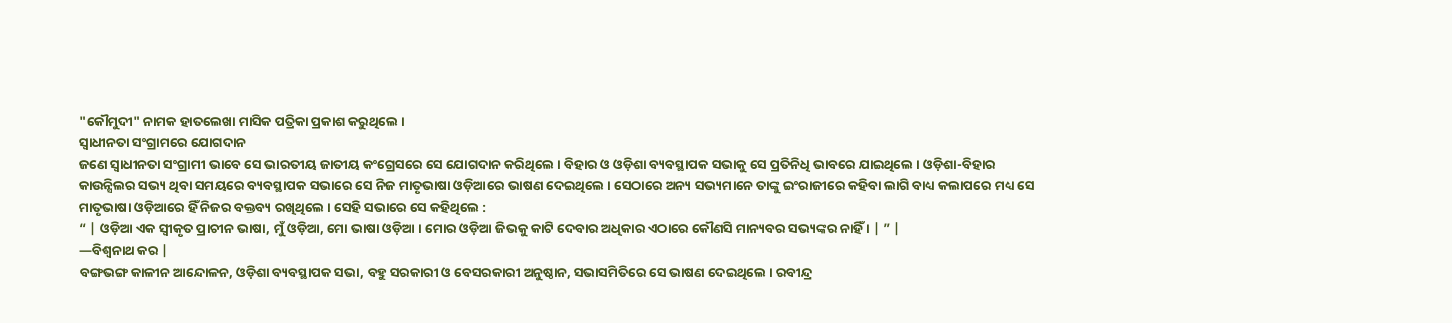"କୌମୁଦୀ" ନାମକ ହାତଲେଖା ମାସିକ ପତ୍ରିକା ପ୍ରକାଶ କରୁଥିଲେ ।
ସ୍ୱାଧୀନତା ସଂଗ୍ରାମରେ ଯୋଗଦାନ
ଜଣେ ସ୍ଵାଧୀନତା ସଂଗ୍ରାମୀ ଭାବେ ସେ ଭାରତୀୟ ଜାତୀୟ କଂଗ୍ରେସରେ ସେ ଯୋଗଦାନ କରିଥିଲେ । ବିହାର ଓ ଓଡ଼ିଶା ବ୍ୟବସ୍ଥାପକ ସଭାକୁ ସେ ପ୍ରତିନିଧି ଭାବରେ ଯାଇଥିଲେ । ଓଡ଼ିଶା-ବିହାର କାଉନ୍ସିଲର ସଭ୍ୟ ଥିବା ସମୟରେ ବ୍ୟବସ୍ଥାପକ ସଭାରେ ସେ ନିଜ ମାତୃଭାଷା ଓଡ଼ିଆରେ ଭାଷଣ ଦେଇଥିଲେ । ସେଠାରେ ଅନ୍ୟ ସଭ୍ୟମାନେ ତାଙ୍କୁ ଇଂରାଜୀରେ କହିବା ଲାଗି ବାଧ୍ୟ କଲାପରେ ମଧ୍ୟ ସେ ମାତୃଭାଷା ଓଡ଼ିଆରେ ହିଁ ନିଜର ବକ୍ତବ୍ୟ ରଖିଥିଲେ । ସେହି ସଭାରେ ସେ କହିଥିଲେ :
“ | ଓଡ଼ିଆ ଏକ ସ୍ୱୀକୃତ ପ୍ରାଚୀନ ଭାଷା, ମୁଁ ଓଡ଼ିଆ, ମୋ ଭାଷା ଓଡ଼ିଆ । ମୋର ଓଡ଼ିଆ ଜିଭକୁ କାଟି ଦେବାର ଅଧିକାର ଏଠାରେ କୌଣସି ମାନ୍ୟବର ସଭ୍ୟଙ୍କର ନାହିଁ । | ” |
—ବିଶ୍ୱନାଥ କର |
ବଙ୍ଗଭଙ୍ଗ କାଳୀନ ଆନ୍ଦୋଳନ, ଓଡ଼ିଶା ବ୍ୟବସ୍ଥାପକ ସଭା, ବହୁ ସରକାରୀ ଓ ବେସରକାରୀ ଅନୁଷ୍ଠାନ, ସଭାସମିତିରେ ସେ ଭାଷଣ ଦେଇଥିଲେ । ରବୀନ୍ଦ୍ର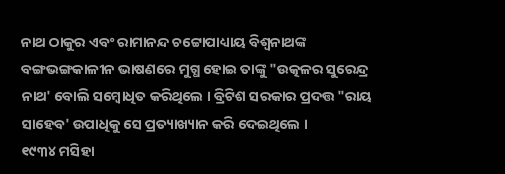ନାଥ ଠାକୁର ଏବଂ ରାମାନନ୍ଦ ଚଟ୍ଟୋପାଧ୍ୟାୟ ବିଶ୍ୱନାଥଙ୍କ ବଙ୍ଗଭଙ୍ଗକାଳୀନ ଭାଷଣରେ ମୁଗ୍ଧ ହୋଇ ତାଙ୍କୁ "ଉତ୍କଳର ସୁରେନ୍ଦ୍ର ନାଥ' ବୋଲି ସମ୍ୱୋଧିତ କରିଥିଲେ । ବ୍ରିଟିଶ ସରକାର ପ୍ରଦତ୍ତ "ରାୟ ସାହେବ' ଉପାଧିକୁ ସେ ପ୍ରତ୍ୟାଖ୍ୟାନ କରି ଦେଇଥିଲେ ।
୧୯୩୪ ମସିହା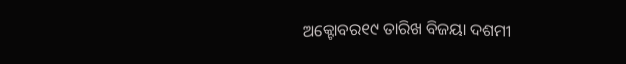ଅକ୍ଟୋବର୧୯ ତାରିଖ ବିଜୟା ଦଶମୀ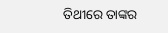ତିଥୀରେ ତାଙ୍କର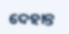ଦେହାନ୍ତ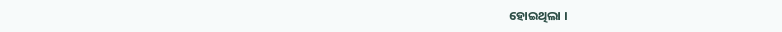ହୋଇଥିଲା ।